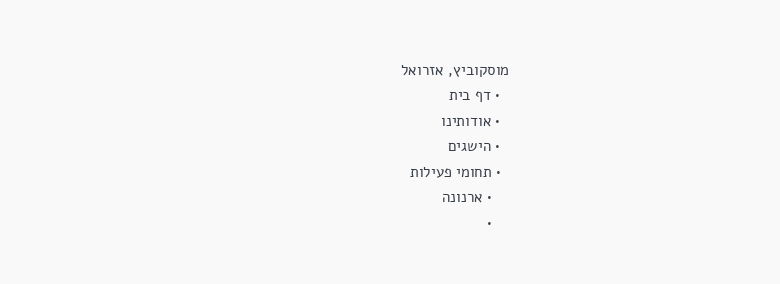מוסקוביץ, אזרואל
  • דף בית
  • אודותינו
  • הישגים
  • תחומי פעילות
    • ארנונה
    •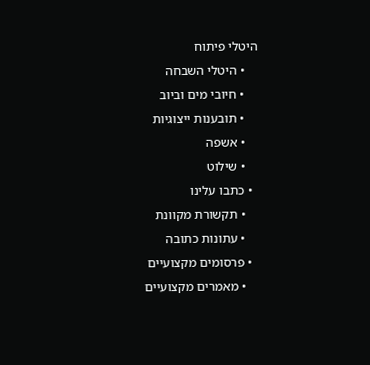היטלי פיתוח
    • היטלי השבחה
    • חיובי מים וביוב
    • תובענות ייצוגיות
    • אשפה
    • שילוט
  • כתבו עלינו
    • תקשורת מקוונת
    • עתונות כתובה
  • פרסומים מקצועיים
    • מאמרים מקצועיים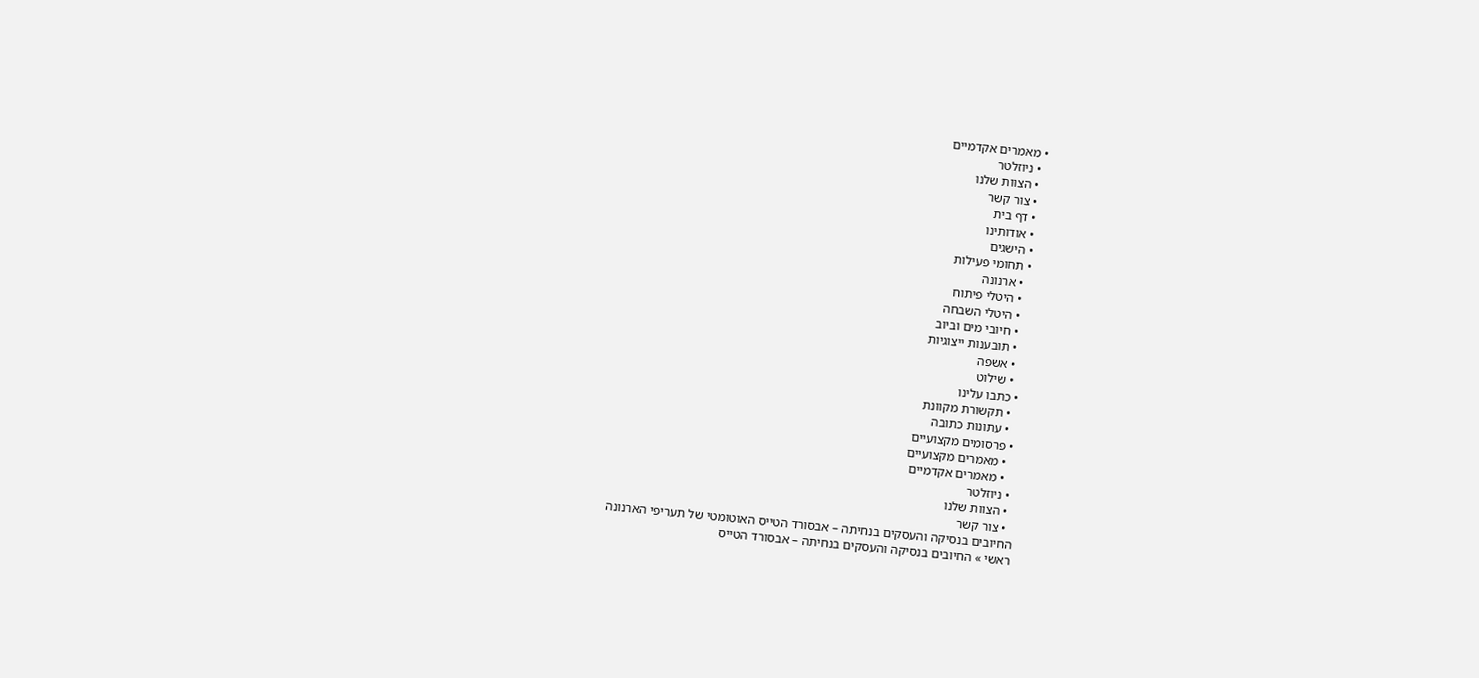• מאמרים אקדמיים
  • ניוזלטר
  • הצוות שלנו
  • צור קשר
  • דף בית
  • אודותינו
  • הישגים
  • תחומי פעילות
    • ארנונה
    • היטלי פיתוח
    • היטלי השבחה
    • חיובי מים וביוב
    • תובענות ייצוגיות
    • אשפה
    • שילוט
  • כתבו עלינו
    • תקשורת מקוונת
    • עתונות כתובה
  • פרסומים מקצועיים
    • מאמרים מקצועיים
    • מאמרים אקדמיים
  • ניוזלטר
  • הצוות שלנו
  • צור קשר
החיובים בנסיקה והעסקים בנחיתה – אבסורד הטייס האוטומטי של תעריפי הארנונה
ראשי » החיובים בנסיקה והעסקים בנחיתה – אבסורד הטייס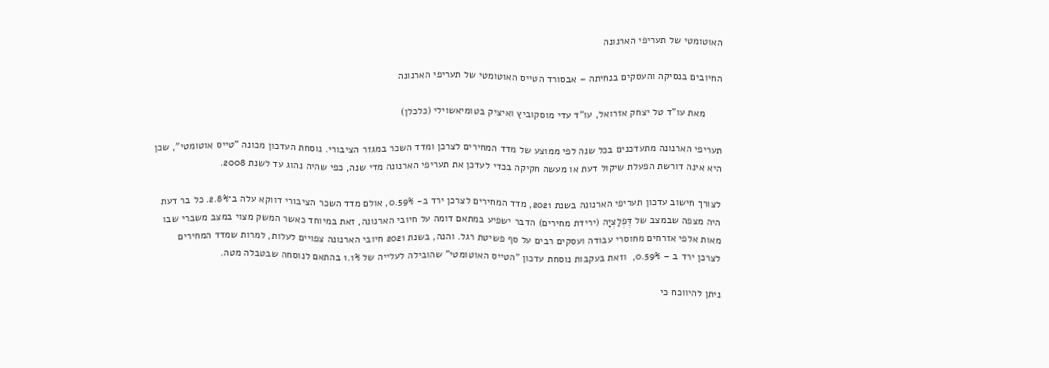האוטומטי של תעריפי הארנונה

החיובים בנסיקה והעסקים בנחיתה – אבסורד הטייס האוטומטי של תעריפי הארנונה

      מאת עו"ד טל יצחק אזרואל, עו"ד עדי מוסקוביץ ואיציק בטומיאשוילי (כלכלן)

תעריפי הארנונה מתעדכנים בכל שנה לפי ממוצע של מדד המחירים לצרכן ומדד השכר במגזר הציבורי. נוסחת העדכון מכונה "טייס אוטומטי", שכן היא אינה דורשת הפעלת שיקול דעת או מעשה חקיקה בכדי לעדכן את תעריפי הארנונה מדי שנה, כפי שהיה נהוג עד לשנת 2008.

לצורך חישוב עדכון תעריפי הארנונה בשנת 2021, מדד המחירים לצרכן ירד ב- 0.59%, אולם מדד השכר הציבורי דווקא עלה ב־2.8%. כל בר דעת היה מצפה שבמצב של דֶּפְלַצְיָה (ירידת מחירים) הדבר ישפיע במתאם דומה על חיובי הארנונה, זאת במיוחד כאשר המשק מצוי במצב משברי שבו מאות אלפי אזרחים מחוסרי עבודה ועסקים רבים על סף פשיטת רגל. והנה, בשנת 2021 חיובי הארנונה צפויים לעלות, למרות שמדד המחירים לצרכן ירד ב – 0.59%,  וזאת בעקבות נוסחת עדכון "הטייס האוטומטי" שהובילה לעלייה של 1.1% בהתאם לנוסחה שבטבלה מטה.

ניתן להיווכח כי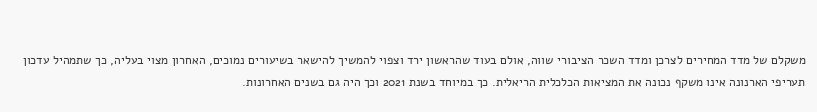משקלם של מדד המחירים לצרכן ומדד השכר הציבורי שווה, אולם בעוד שהראשון ירד וצפוי להמשיך להישאר בשיעורים נמוכים, האחרון מצוי בעליה, כך שתמהיל עדכון תעריפי הארנונה אינו משקף נכונה את המציאות הכלכלית הריאלית. כך במיוחד בשנת 2021 וכך היה גם בשנים האחרונות.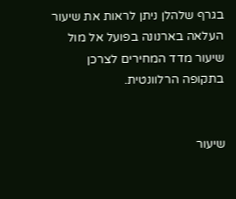בגרף שלהלן ניתן לראות את שיעור העלאה בארנונה בפועל אל מול שיעור מדד המחירים לצרכן בתקופה הרלוונטית.


שיעור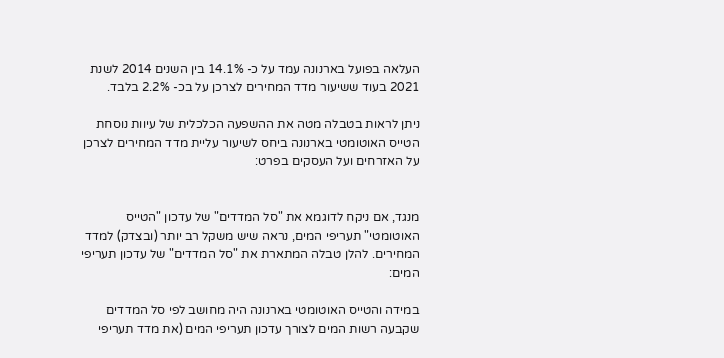העלאה בפועל בארנונה עמד על כ- 14.1% בין השנים 2014 לשנת 2021 בעוד ששיעור מדד המחירים לצרכן על בכ- 2.2% בלבד.

ניתן לראות בטבלה מטה את ההשפעה הכלכלית של עיוות נוסחת הטייס האוטומטי בארנונה ביחס לשיעור עליית מדד המחירים לצרכן על האזרחים ועל העסקים בפרט:


מנגד, אם ניקח לדוגמא את "סל המדדים" של עדכון "הטייס האוטומטי" תעריפי המים, נראה שיש משקל רב יותר (ובצדק) למדד המחירים. להלן טבלה המתארת את "סל המדדים" של עדכון תעריפי המים:

במידה והטייס האוטומטי בארנונה היה מחושב לפי סל המדדים שקבעה רשות המים לצורך עדכון תעריפי המים (את מדד תעריפי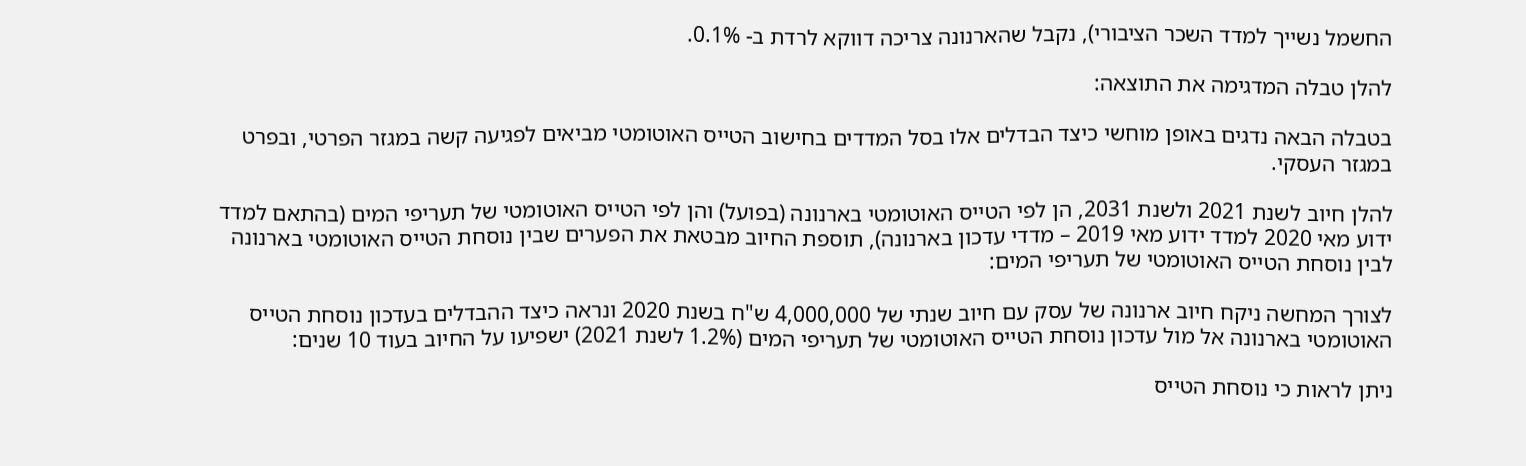החשמל נשייך למדד השכר הציבורי), נקבל שהארנונה צריכה דווקא לרדת ב- 0.1%.

להלן טבלה המדגימה את התוצאה:

בטבלה הבאה נדגים באופן מוחשי כיצד הבדלים אלו בסל המדדים בחישוב הטייס האוטומטי מביאים לפגיעה קשה במגזר הפרטי, ובפרט במגזר העסקי.

להלן חיוב לשנת 2021 ולשנת 2031, הן לפי הטייס האוטומטי בארנונה (בפועל) והן לפי הטייס האוטומטי של תעריפי המים (בהתאם למדד ידוע מאי 2020 למדד ידוע מאי 2019 – מדדי עדכון בארנונה), תוספת החיוב מבטאת את הפערים שבין נוסחת הטייס האוטומטי בארנונה לבין נוסחת הטייס האוטומטי של תעריפי המים:

לצורך המחשה ניקח חיוב ארנונה של עסק עם חיוב שנתי של 4,000,000 ש"ח בשנת 2020 ונראה כיצד ההבדלים בעדכון נוסחת הטייס האוטומטי בארנונה אל מול עדכון נוסחת הטייס האוטומטי של תעריפי המים (1.2% לשנת 2021) ישפיעו על החיוב בעוד 10 שנים:

ניתן לראות כי נוסחת הטייס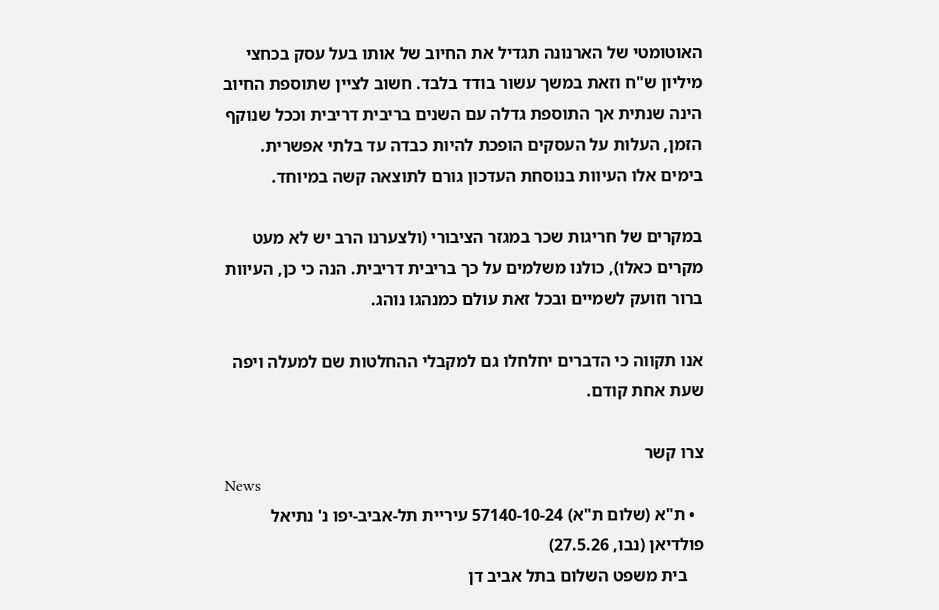האוטומטי של הארנונה תגדיל את החיוב של אותו בעל עסק בכחצי מיליון ש"ח וזאת במשך עשור בודד בלבד. חשוב לציין שתוספת החיוב הינה שנתית אך התוספת גדלה עם השנים בריבית דריבית וככל שנוקף הזמן, העלות על העסקים הופכת להיות כבדה עד בלתי אפשרית. בימים אלו העיוות בנוסחת העדכון גורם לתוצאה קשה במיוחד.

במקרים של חריגות שכר במגזר הציבורי (ולצערנו הרב יש לא מעט מקרים כאלו), כולנו משלמים על כך בריבית דריבית. הנה כי כן, העיוות ברור וזועק לשמיים ובכל זאת עולם כמנהגו נוהג.

אנו תקווה כי הדברים יחלחלו גם למקבלי ההחלטות שם למעלה ויפה שעת אחת קודם.

צרו קשר
News
  • ת"א (שלום ת"א) 57140-10-24 עיריית תל-אביב-יפו נ' נתיאל פולדיאן (נבו, 27.5.26)
    בית משפט השלום בתל אביב דן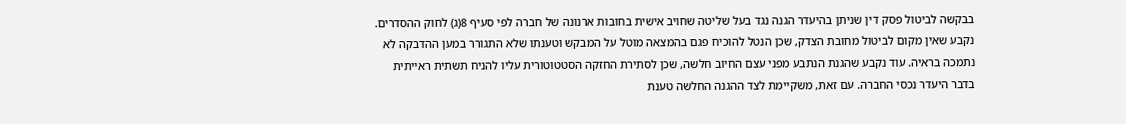בבקשה לביטול פסק דין שניתן בהיעדר הגנה נגד בעל שליטה שחויב אישית בחובות ארנונה של חברה לפי סעיף 8(ג) לחוק ההסדרים. נקבע שאין מקום לביטול מחובת הצדק, שכן הנטל להוכיח פגם בהמצאה מוטל על המבקש וטענתו שלא התגורר במען ההדבקה לא נתמכה בראיה. עוד נקבע שהגנת הנתבע מפני עצם החיוב חלשה, שכן לסתירת החזקה הסטטוטורית עליו להניח תשתית ראייתית בדבר היעדר נכסי החברה. עם זאת, משקיימת לצד ההגנה החלשה טענת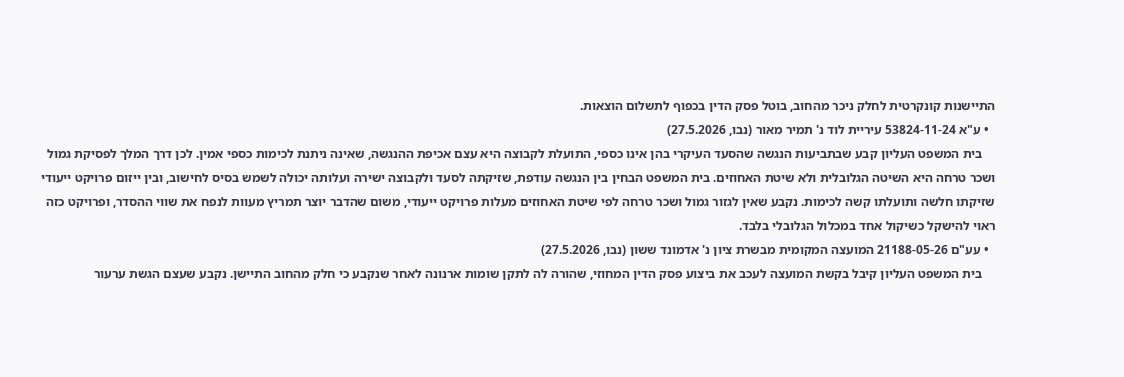התיישנות קונקרטית לחלק ניכר מהחוב, בוטל פסק הדין בכפוף לתשלום הוצאות.
  • ע"א 53824-11-24 עיריית לוד נ' תמיר מאור (נבו, 27.5.2026)
    בית המשפט העליון קבע שבתביעות הנגשה שהסעד העיקרי בהן אינו כספי, התועלת לקבוצה היא עצם אכיפת ההנגשה, שאינה ניתנת לכימות כספי אמין. לכן דרך המלך לפסיקת גמול ושכר טרחה היא השיטה הגלובלית ולא שיטת האחוזים. בית המשפט הבחין בין הנגשה עודפת, שזיקתה לסעד ולקבוצה ישירה ועלותה יכולה לשמש בסיס לחישוב, ובין ייזום פרויקט ייעודי שזיקתו חלשה ותועלתו קשה לכימות. נקבע שאין לגזור גמול ושכר טרחה לפי שיטת האחוזים מעלות פרויקט ייעודי, משום שהדבר יוצר תמריץ מעוות לנפח את שווי ההסדר, ופרויקט כזה ראוי להישקל כשיקול אחד במכלול הגלובלי בלבד.
  • עע"ם 21188-05-26 המועצה המקומית מבשרת ציון נ' אדמונד ששון (נבו, 27.5.2026)
    בית המשפט העליון קיבל בקשת המועצה לעכב את ביצוע פסק הדין המחוזי, שהורה לה לתקן שומות ארנונה לאחר שנקבע כי חלק מהחוב התיישן. נקבע שעצם הגשת ערעור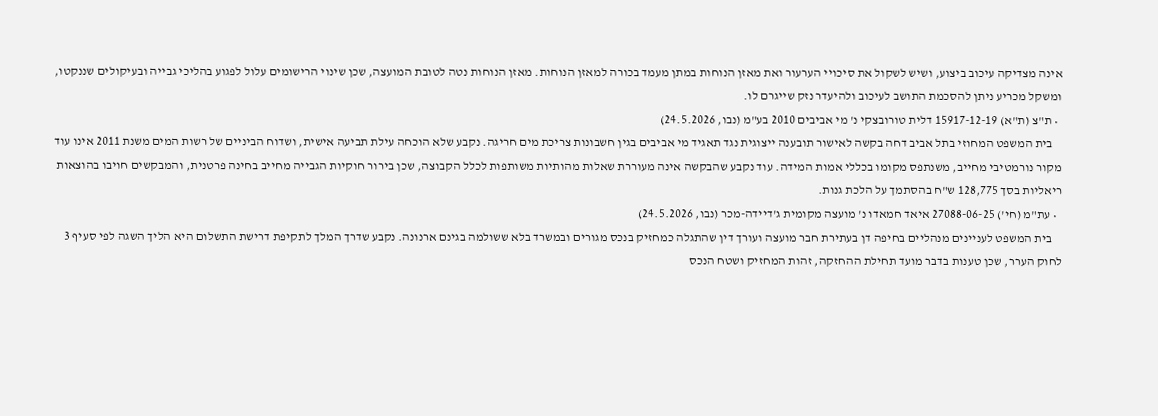אינה מצדיקה עיכוב ביצוע, ושיש לשקול את סיכויי הערעור ואת מאזן הנוחות במתן מעמד בכורה למאזן הנוחות. מאזן הנוחות נטה לטובת המועצה, שכן שינוי הרישומים עלול לפגוע בהליכי גבייה ובעיקולים שננקטו, ומשקל מכריע ניתן להסכמת התושב לעיכוב ולהיעדר נזק שייגרם לו.
  • ת"צ (ת"א) 15917-12-19 דלית טורובצקי נ' מי אביבים 2010 בע"מ (נבו, 24.5.2026)
    בית המשפט המחוזי בתל אביב דחה בקשה לאישור תובענה ייצוגית נגד תאגיד מי אביבים בגין חשבונות צריכת מים חריגה. נקבע שלא הוכחה עילת תביעה אישית, ושדוח הביניים של רשות המים משנת 2011 אינו עוד מקור נורמטיבי מחייב, משנתפס מקומו בכללי אמות המידה. עוד נקבע שהבקשה אינה מעוררת שאלות מהותיות משותפות לכלל הקבוצה, שכן בירור חוקיות הגבייה מחייב בחינה פרטנית, והמבקשים חויבו בהוצאות ריאליות בסך 128,775 ש"ח בהסתמך על הלכת גנות.
  • עת"מ (חי') 27088-06-25 איאד חמאדו נ' מועצה מקומית ג'דיידה-מכר (נבו, 24.5.2026)
    בית המשפט לעניינים מנהליים בחיפה דן בעתירת חבר מועצה ועורך דין שהתגלה כמחזיק בנכס מגורים ובמשרד בלא ששולמה בגינם ארנונה. נקבע שדרך המלך לתקיפת דרישת התשלום היא הליך השגה לפי סעיף 3 לחוק הערר, שכן טענות בדבר מועד תחילת ההחזקה, זהות המחזיק ושטח הנכס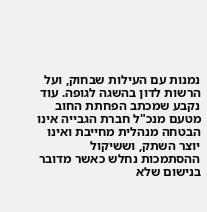נמנות עם העילות שבחוק, ועל הרשות לדון בהשגה לגופה. עוד נקבע שמכתב הפחתת החוב מטעם מנכ"ל חברת הגבייה אינו הבטחה מנהלית מחייבת ואינו יוצר השתק, וששיקול ההסתמכות נחלש כאשר מדובר בנישום שלא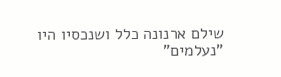שילם ארנונה כלל ושנכסיו היו "נעלמים"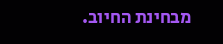מבחינת החיוב.